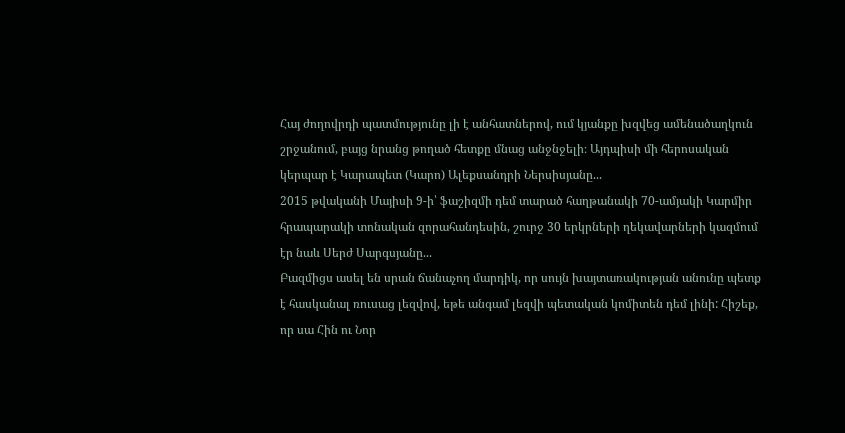Հայ ժողովրդի պատմությունը լի է անհատներով, ում կյանքը խզվեց ամենածաղկուն շրջանում, բայց նրանց թողած հետքը մնաց անջնջելի։ Այդպիսի մի հերոսական կերպար է Կարապետ (Կարո) Ալեքսանդրի Ներսիսյանը...
2015 թվականի Մայիսի 9-ի՝ ֆաշիզմի դեմ տարած հաղթանակի 70-ամյակի Կարմիր հրապարակի տոնական զորահանդեսին, շուրջ 30 երկրների ղեկավարների կազմում էր նաև Սերժ Սարգսյանը...
Բազմիցս ասել են սրան ճանաչող մարդիկ, որ սույն խայտառակության անունը պետք է հասկանալ ռուսաց լեզվով, եթե անգամ լեզվի պետական կոմիտեն դեմ լինի: Հիշեք, որ սա Հին ու Նոր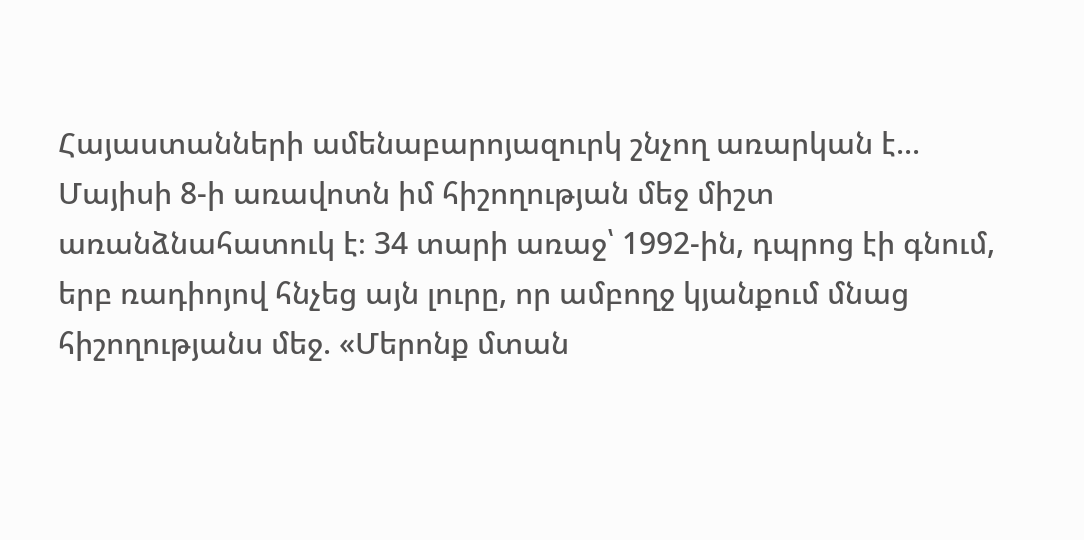Հայաստանների ամենաբարոյազուրկ շնչող առարկան է...
Մայիսի 8-ի առավոտն իմ հիշողության մեջ միշտ առանձնահատուկ է։ 34 տարի առաջ՝ 1992-ին, դպրոց էի գնում, երբ ռադիոյով հնչեց այն լուրը, որ ամբողջ կյանքում մնաց հիշողությանս մեջ. «Մերոնք մտան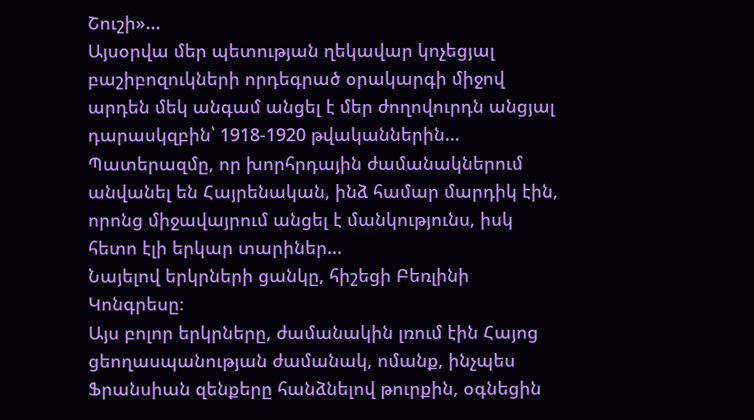Շուշի»...
Այսօրվա մեր պետության ղեկավար կոչեցյալ բաշիբոզուկների որդեգրած օրակարգի միջով արդեն մեկ անգամ անցել է մեր ժողովուրդն անցյալ դարասկզբին՝ 1918-1920 թվականներին...
Պատերազմը, որ խորհրդային ժամանակներում անվանել են Հայրենական, ինձ համար մարդիկ էին, որոնց միջավայրում անցել է մանկությունս, իսկ հետո էլի երկար տարիներ...
Նայելով երկրների ցանկը, հիշեցի Բեռլինի Կոնգրեսը։
Այս բոլոր երկրները, ժամանակին լռում էին Հայոց ցեողասպանության ժամանակ, ոմանք, ինչպես Ֆրանսիան զենքերը հանձնելով թուրքին, օգնեցին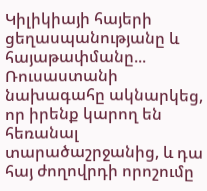Կիլիկիայի հայերի ցեղասպանությանը և հայաթափմանը...
Ռուսաստանի նախագահը ակնարկեց, որ իրենք կարող են հեռանալ տարածաշրջանից, և դա հայ ժողովրդի որոշումը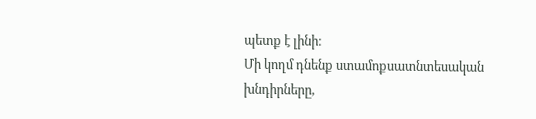պետք է լինի։
Մի կողմ դնենք ստամոքսատնտեսական խնդիրները,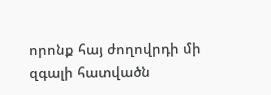որոնք հայ ժողովրդի մի զգալի հատվածն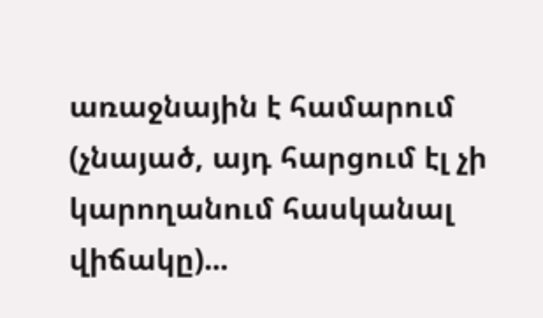առաջնային է համարում (չնայած, այդ հարցում էլ չի կարողանում հասկանալ վիճակը)...